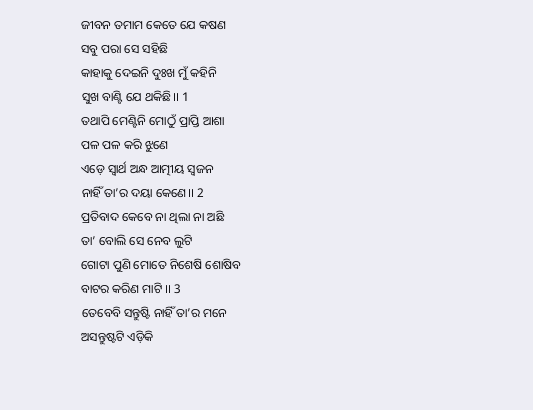ଜୀବନ ତମାମ କେତେ ଯେ କଷଣ
ସବୁ ପରା ସେ ସହିଛି
କାହାକୁ ଦେଇନି ଦୁଃଖ ମୁଁ କହିନି
ସୁଖ ବାଣ୍ଟି ଯେ ଥକିଛି।। 1
ତଥାପି ମେଣ୍ଟିନି ମୋଠୁଁ ପ୍ରାପ୍ତି ଆଶା
ପଳ ପଳ କରି ଝୁଣେ
ଏଡ଼େ ସ୍ୱାର୍ଥ ଅନ୍ଧ ଆତ୍ମୀୟ ସ୍ଵଜନ
ନାହିଁ ତା’ର ଦୟା କେଣେ।। 2
ପ୍ରତିବାଦ କେବେ ନା ଥିଲା ନା ଅଛି
ତା’ ବୋଲି ସେ ନେବ ଲୁଟି
ଗୋଟା ପୁଣି ମୋତେ ନିଶେଷି ଶୋଷିବ
ବାଟର କରିଣ ମାଟି ।। 3
ତେବେବି ସନ୍ତୁଷ୍ଟି ନାହିଁ ତା’ର ମନେ
ଅସନ୍ତୁଷ୍ଟଟି ଏଡ଼ିକି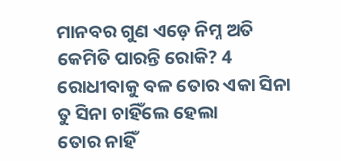ମାନବର ଗୁଣ ଏଡ଼େ ନିମ୍ନ ଅତି
କେମିତି ପାରନ୍ତି ରୋକି? 4
ରୋଧୀବାକୁ ବଳ ତୋର ଏକା ସିନା
ତୁ ସିନା ଚାହିଁଲେ ହେଲା
ତୋର ନାହିଁ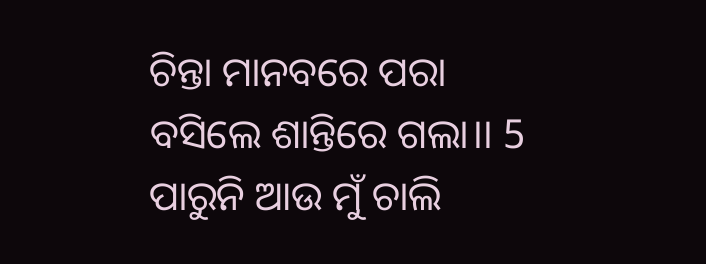ଚିନ୍ତା ମାନବରେ ପରା
ବସିଲେ ଶାନ୍ତିରେ ଗଲା।। 5
ପାରୁନି ଆଉ ମୁଁ ଚାଲି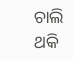ଚାଲି ଥକି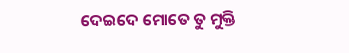ଦେଇଦେ ମୋତେ ତୁ ମୁକ୍ତି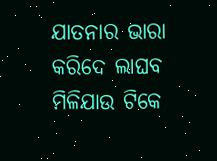ଯାତନାର ଭାରା କରିଦେ ଲାଘବ
ମିଳିଯାଉ ଟିକେ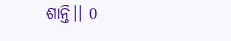ଶାନ୍ତି।। 0